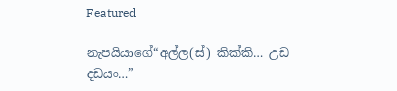Featured

නැපයියාගේ“අල්ල(ස්) කික්කි… උඩ දඩයං…”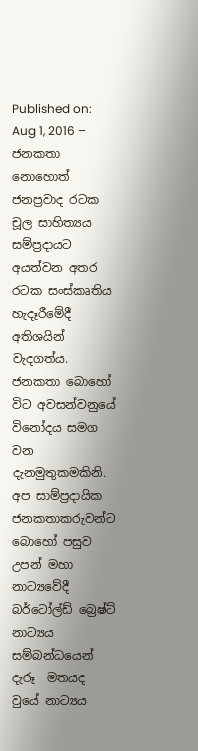Published on: Aug 1, 2016 – ජනකතා නොහොත් ජනප්‍රවාද රටක චූල සාහිත්‍යය සම්ප්‍රදායට අයත්වන අතර රටක සංස්කෘතිය හැදෑරීමේදී අතිශයින් වැදගත්ය. ජනකතා බොහෝ විට අවසන්වනුයේ විනෝදය සමග වන දැනමුතුකමකිනි. අප සාම්ප්‍රදායික ජනකතාකරුවන්ට බොහෝ පසුව උපන් මහා නාට්‍යවේදී බර්ටෝල්ඩ් බ්‍රෙෂ්ට් නාට්‍යය සම්බන්ධයෙන් දැරූ  මතයද වුයේ නාට්‍යය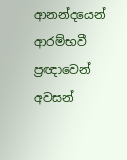ආනන්දයෙන් ආරම්භවී ප්‍රඥාවෙන් අවසන්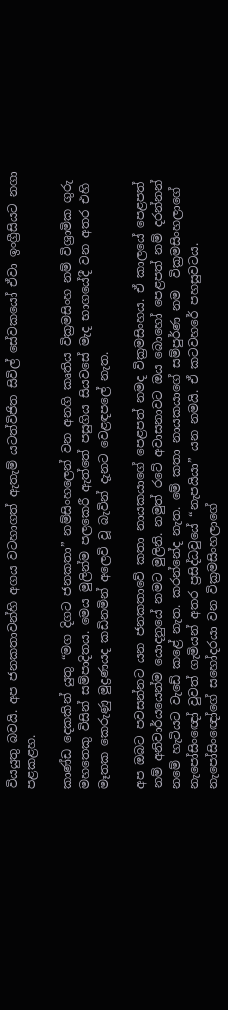වියයුතු බවයි. අප ජනකතාවන්හි අගය වටහාගත් ඇතැම් යටත්විජිත සිවිල් සේවකයෝ ඒවා ඉංග්‍රීසියට නගා  පළකළහ.

කාණ්ඩ දෙකකින් යුතු “මග දිගට ජනකතා” නම්සිංහලෙන් වන අනගි කෘතිය වික්‍රමසිංහ නම් විශ්‍රාමික ගුරු මහතෙකු විසින් සම්පාදිතය. මෙය මුලින්ම පලකෙරී ඇත්තේ පසුගිය සියවසේ මැද භාගයේදී වන අතර එහි මෑතක කෙරුණු මුද්‍රණයද කඩිනමින් අලෙවි වූ බැවින් දැනට වෙළඳපලේ නැත.

අප ඔබට පවසන්නට යන ජනකතාවේ කතා නායකයාගේ පෙළපත් නමද වික්‍රමසිංහය. ඒ කාලයේ පෙළපත් නම් අනිවාර්යයෙන්ම යොදනුයේ නමට මුලිනි. නමුත් රටේ අවාසනාවට ඔය බොහෝ පෙළපත් නම් දරන්නන් නමේ හැටියට වැඩේ කළේ නැත. කරන්නේද නැත. මේ කතා නායකයාගේ සම්පුර්ණ නම  වික්‍රමසිංහලාගේ නැපෝසිංඥෝ වුවත් ගැමියන් අතර ප්‍රසිද්ධවුයේ “නැපයියා” යන නමයි. ඒ කටවහරේ පහසුවටය. නැපෝසිංඥෝගේ සහෝදරයා වන වික්‍රමසිංහලාගේ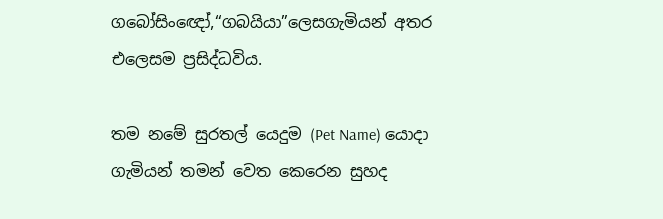ගබෝසිංඥෝ,“ගබයියා”ලෙසගැමියන් අතර එලෙසම ප්‍රසිද්ධවිය.

තම නමේ සුරතල් යෙදුම (Pet Name) යොදා ගැමියන් තමන් වෙත කෙරෙන සුහද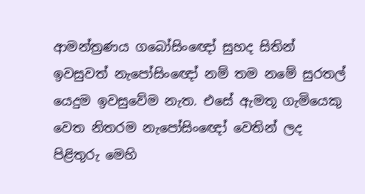ආමන්ත්‍රණය ගබෝසිංඥෝ සුහද සිතින් ඉවසුවත් නැපෝසිංඥෝ නම් තම නමේ සුරතල් යෙදුම ඉවසුවේම නැත. එසේ ඇමතූ ගැමියෙකු වෙත නිතරම නැපෝසිංඥෝ වෙතින් ලද පිළිතුරු මෙහි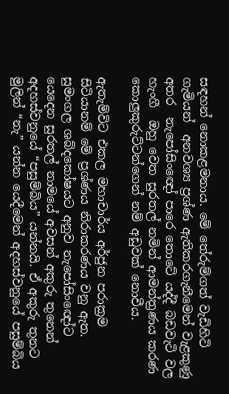සඳහන් නොකළමනාය. මේ තේරුම්ගත් වැඩිහිටි ගැමියන්  අනවශ්‍ය ප්‍රශ්ණ ඇතිකරගැනීමෙන් වැළකුණු අතර  නැපෝසිංඥෝ පාරෙ තොටේ යද්දී බඩවැටි වල හැංගී  ඔහු වෙත සුරතල් නමින් ආමන්ත්‍රණය කරණ කොලුකුරුට්ටන්ගෙන් නම් අඩුවක් නොවීය.

ඇතැම්විට එකල මහාචාර්ය අර්ජුන පරාක්‍රම සිටියානම් මේ ප්‍රශ්ණය නිරාකරණය වනු ඇත. සුමංගල ශබ්දකෝෂයට අනුව නැපෝසිංඥෝට යෙදෙන සුරතල් නාමයේ අවසන් අකුරු තුනෙන් අදහස්වනුයේ “පසුම්බිය” යන්නයි. ඒ අකුරු තුනට මුලින් “නැ” යන්න යෙදීමෙන් අදහස්වනුයේ පසුම්බිය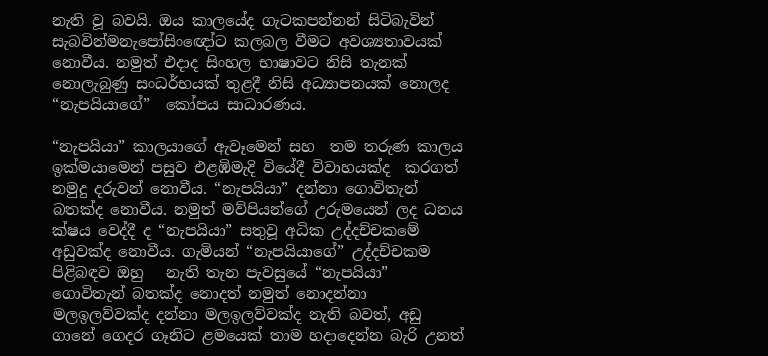නැති වූ බවයි. ඔය කාලයේද ගැටකපන්නන් සිටිබැවින් සැබවින්මනැපෝසිංඥෝට කලබල වීමට අවශ්‍යතාවයක් නොවීය. නමුත් එදාද සිංහල භාෂාවට නිසි තැනක් නොලැබුණු සංධර්භයක් තුළදී නිසි අධ්‍යාපනයක් නොලද “නැපයියාගේ”  කෝපය සාධාරණය.

“නැපයියා” කාලයාගේ ඇවෑමෙන් සහ  තම තරුණ කාලය ඉක්මයාමෙන් පසුව එළඹිමැදි වියේදී විවාහයක්ද  කරගත් නමුදු දරුවන් නොවීය. “නැපයියා” දන්නා ගොවිතැන් බතක්ද නොවීය. නමුත් මව්පියන්ගේ උරුමයෙන් ලද ධනය ක්ෂය වෙද්දී ද “නැපයියා” සතුවූ අධික උද්දච්චකමේ අඩුවක්ද නොවීය. ගැමියන් “නැපයියාගේ” උද්දච්චකම පිළිබඳව ඔහු   නැති තැන පැවසුයේ “නැපයියා”  ගොවිතැන් බතක්ද නොදත් නමුත් නොදන්නා මලඉලව්වක්ද දන්නා මලඉලව්වක්ද නැති බවත්, අඩු ගානේ ගෙදර ගෑනිට ළමයෙක් තාම හදාදෙන්න බැරි උනත්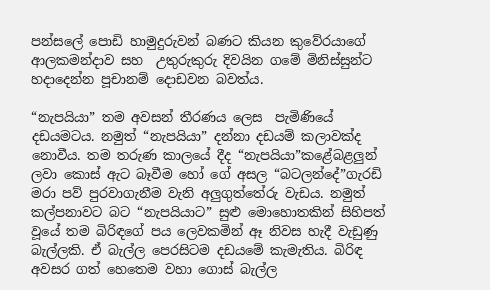පන්සලේ පොඩි හාමුදුරුවන් බණට කියන කුවේරයාගේ ආලකමන්දාව සහ  උතුරුකුරු දිවයින ගමේ මිනිස්සුන්ට හදාදෙන්න පූචානම් දොඩවන බවත්ය.

“නැපයියා” තම අවසන් තීරණය ලෙස  පැමිණියේ දඩයමටය. නමුත් “නැපයියා” දන්නා දඩයම් කලාවක්ද නොවීය. තම තරුණ කාලයේ දීද “නැපයියා”කළේබළලුන් ලවා කොස් ඇට බෑවීම හෝ ගේ අසල “බටලන්දේ”ගැරඩි මරා පව් පුරවාගැනීම වැනි අලුගුත්තේරු වැඩය. නමුත් කල්පනාවට බට “නැපයියාට” සුළු මොහොතකින් සිහිපත් වූයේ තම බිරිඳගේ පය ලෙවකමින් ඈ නිවස හැදී වැඩුණු බැල්ලකි. ඒ බැල්ල පෙරසිටම දඩයමේ කැමැතිය. බිරිඳ අවසර ගත් හෙතෙම වහා ගොස් බැල්ල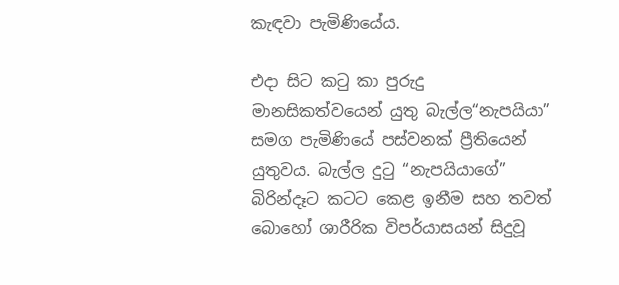කැඳවා පැමිණියේය.

එදා සිට කටු කා පුරුදු මානසිකත්වයෙන් යුතු බැල්ල“නැපයියා” සමග පැමිණියේ පස්වනක් ප්‍රීතියෙන් යුතුවය. බැල්ල දුටු “නැපයියාගේ” බිරින්දෑට කටට කෙළ ඉනීම සහ තවත් බොහෝ ශාරීරික විපර්යාසයන් සිදුවූ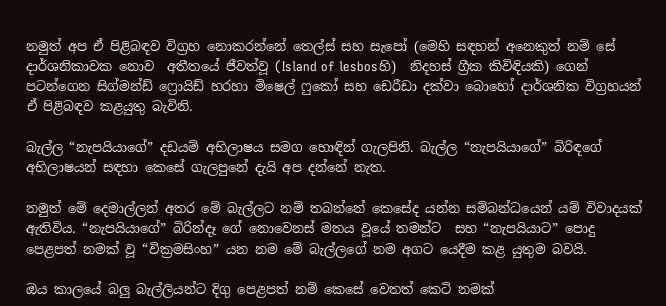නමුත් අප ඒ පිළිබඳව විග්‍රහ නොකරන්නේ තෙල්ස් සහ සැපෝ (මෙහි සඳහන් අනෙකුත් නම් සේ දාර්ශනිකාවක නොව  අතීතයේ ජීවත්වූ (Island of lesbosහි)  නිදහස් ග්‍රීක කිවිඳියකි) ගෙන් පටන්ගෙන සිග්මන්ඩ් ෆ්‍රොයිඩ් හරහා මිෂෙල් ෆුකෝ සහ ඩෙරීඩා දක්වා බොහෝ දාර්ශනික විග්‍රහයන්  ඒ පිළිබඳව කළයුතු බැවිනි.

බැල්ල “නැපයියාගේ” දඩයම් අභිලාෂය සමග හොඳින් ගැලපිනි. බැල්ල “නැපයියාගේ” බිරිඳගේ අභිලාෂයන් සඳහා කෙසේ ගැලපුනේ දැයි අප දන්නේ නැත.

නමුත් මේ දෙමාල්ලන් අතර මේ බැල්ලට නම් තබන්නේ කෙසේද යන්න සම්බන්ධයෙන් යම් විවාදයක් ඇතිවිය. “නැපයියාගේ” බිරින්දෑ ගේ නොවෙනස් මතය වූයේ තමන්ට  සහ “නැපයියාට” පොදු පෙළපත් නමක් වූ “වික්‍රමසිංහ” යන නම මේ බැල්ලගේ නම අගට යෙදීම කළ යුතුම බවයි.

ඔය කාලයේ බලු බැල්ලියන්ට දිගු පෙළපත් නම් කෙසේ වෙතත් කෙටි නමක්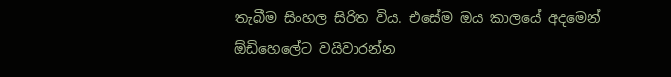තැබීම සිංහල සිරිත විය. එසේම ඔය කාලයේ අදමෙන් ඕඩිහෙලේට වයිවාරන්න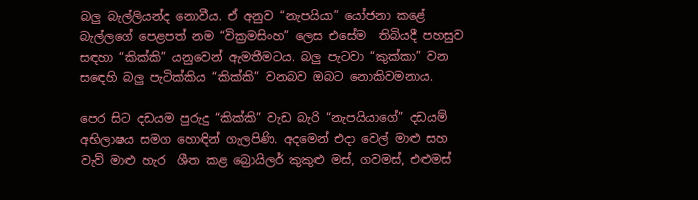බලු බැල්ලියන්ද නොවීය. ඒ අනුව “නැපයියා” යෝජනා කළේ බැල්ලගේ පෙළපත් නම “වික්‍රමසිංහ” ලෙස එසේම  තිබියදී පහසුව සඳහා “කික්කි” යනුවෙන් ඇමතීමටය. බලු පැටවා “කුක්කා” වන සඳෙහි බලු පැටික්කිය “කික්කි” වනබව ඔබට නොකිවමනාය.

පෙර සිට දඩයම පුරුදු “කික්කි” වැඩ බැරි “නැපයියාගේ” දඩයම් අභිලාෂය සමග හොඳින් ගැලපිණි. අදමෙන් එදා වෙල් මාළු සහ වැව් මාළු හැර  ශීත කළ බ්‍රොයිලර් කුකුළු මස්, ගවමස්, එළුමස්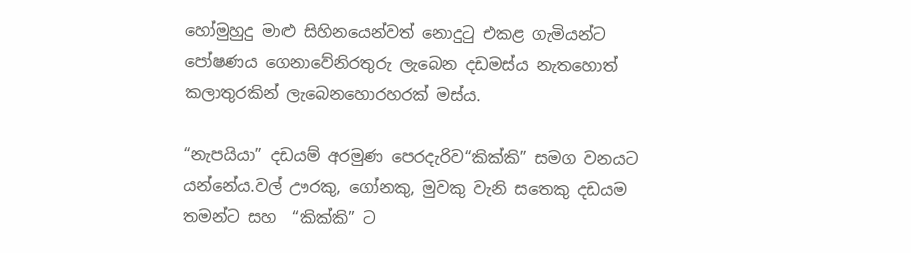හෝමුහුදු මාළු සිහිනයෙන්වත් නොදුටු එකළ ගැමියන්ට පෝෂණය ගෙනාවේනිරතුරු ලැබෙන දඩමස්ය නැතහොත් කලාතුරකින් ලැබෙනහොරහරක් මස්ය.

“නැපයියා” දඩයම් අරමුණ පෙරදැරිව“කික්කි” සමග වනයට යන්නේය.වල් ඌරකු, ගෝනකු, මුවකු වැනි සතෙකු දඩයම තමන්ට සහ  “කික්කි” ට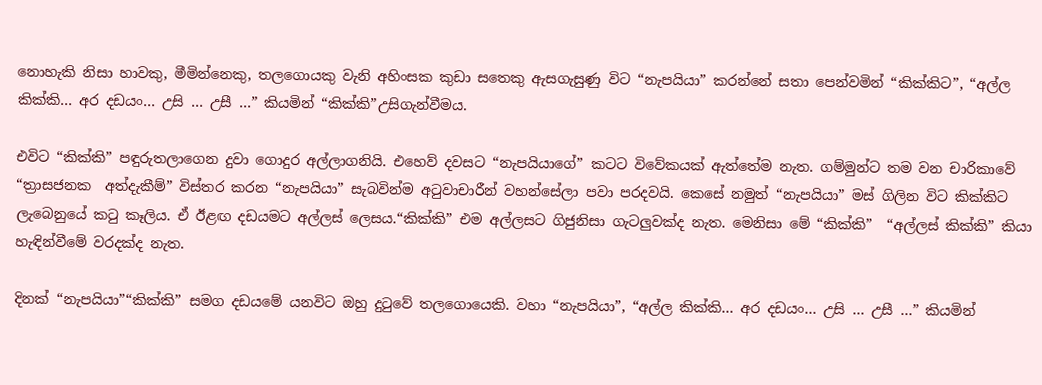නොහැකි නිසා හාවකු, මීමින්නෙකු, තලගොයකු වැනි අහිංසක කුඩා සතෙකු ඇසගැසුණු විට “නැපයියා” කරන්නේ සතා පෙන්වමින් “කික්කිට”, “අල්ල කික්කි… අර දඩයං… උසි … උසී …” කියමින් “කික්කි”උසිගැන්වීමය.

එවිට “කික්කි” පඳුරුතලාගෙන දුවා ගොදුර අල්ලාගනියි. එහෙව් දවසට “නැපයියාගේ” කටට විවේකයක් ඇත්තේම නැත. ගම්මුන්ට තම වන චාරිකාවේ “ත්‍රාසජනක  අත්දැකීම්” විස්තර කරන “නැපයියා” සැබවින්ම අටුවාචාරීන් වහන්සේලා පවා පරදවයි. කෙසේ නමුත් “නැපයියා” මස් ගිලින විට කික්කිට ලැබෙනුයේ කටු කෑලිය. ඒ ඊළඟ දඩයමට අල්ලස් ලෙසය.“කික්කි” එම අල්ලසට ගිජුනිසා ගැටලුවක්ද නැත. මෙනිසා මේ “කික්කි”  “අල්ලස් කික්කි” කියා හැඳින්වීමේ වරදක්ද නැත.

දිනක් “නැපයියා”“කික්කි” සමග දඩයමේ යනවිට ඔහු දුටුවේ තලගොයෙකි. වහා “නැපයියා”, “අල්ල කික්කි… අර දඩයං… උසි … උසී …” කියමින්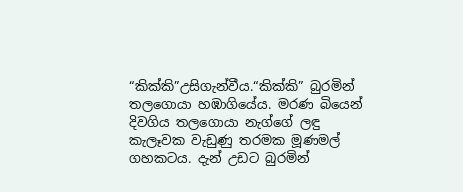“කික්කි”උසිගැන්වීය.“කික්කි” බුරමින් තලගොයා හඹාගියේය. මරණ බියෙන් දිවගිය තලගොයා නැග්ගේ ලඳු කැලෑවක වැඩුණු තරමක මූණමල් ගහකටය. දැන් උඩට බුරමින්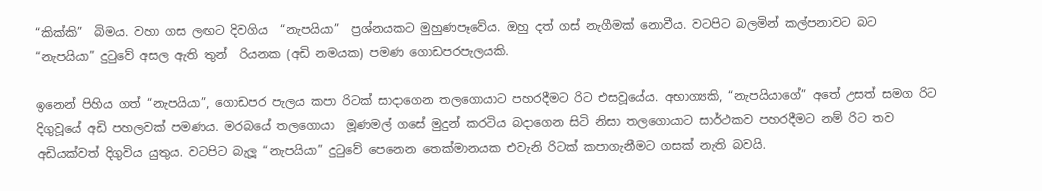“කික්කි”  බිමය. වහා ගස ලඟට දිවගිය  “නැපයියා”  ප්‍රශ්නයකට මුහුණපෑවේය. ඔහු දත් ගස් නැගීමක් නොවීය. වටපිට බලමින් කල්පනාවට බට “නැපයියා” දුටුවේ අසල ඇති තුන්  රියනක (අඩි නමයක) පමණ ගොඩපරපැලයකි.

ඉනෙන් පිහිය ගත් “නැපයියා”, ගොඩපර පැලය කපා රිටක් සාදාගෙන තලගොයාට පහරදීමට රිට එසවූයේය. අභාග්‍යකි, “නැපයියාගේ” අතේ උසත් සමග රිට දිගුවූයේ අඩි පහලවක් පමණය. මරබයේ තලගොයා  මූණමල් ගසේ මුදුන් කරටිය බදාගෙන සිටි නිසා තලගොයාට සාර්ථකව පහරදීමට නම් රිට තව අඩියක්වත් දිගුවිය යුතුය. වටපිට බැලූ “නැපයියා” දුටුවේ පෙනෙන තෙක්මානයක එවැනි රිටක් කපාගැනීමට ගසක් නැති බවයි.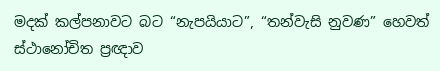මදක් කල්පනාවට බට “නැපයියාට”, “තන්වැසි නුවණ” හෙවත් ස්ථානෝචිත ප්‍රඥාව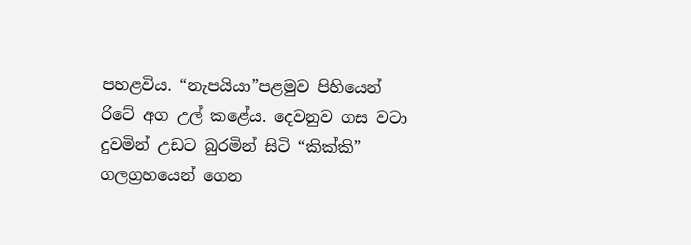පහළවිය. “නැපයියා”පළමුව පිහියෙන් රිටේ අග උල් කළේය. දෙවනුව ගස වටා දුවමින් උඩට බුරමින් සිටි “කික්කි” ගලග්‍රහයෙන් ගෙන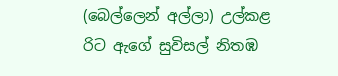(බෙල්ලෙන් අල්ලා) උල්කළ රිට ඇගේ සුවිසල් නිතඹ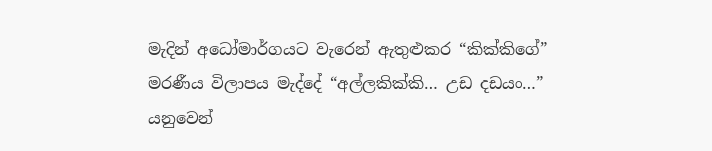මැදින් අධෝමාර්ගයට වැරෙන් ඇතුළුකර “කික්කිගේ” මරණීය විලාපය මැද්දේ “අල්ලකික්කි… උඩ දඩයං…” යනුවෙන්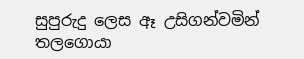සුපුරුදු ලෙස ඈ උසිගන්වමින් තලගොයා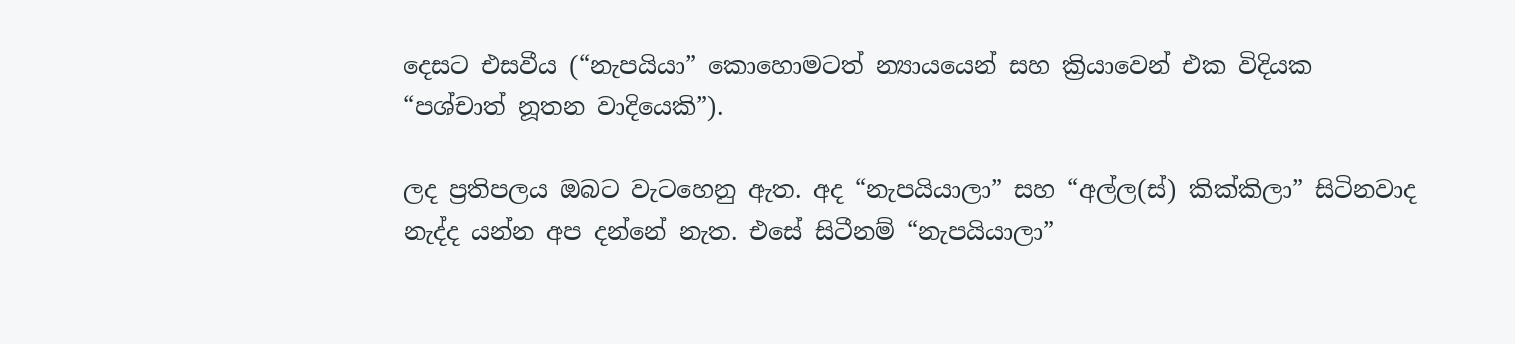දෙසට එසවීය (“නැපයියා” කොහොමටත් න්‍යායයෙන් සහ ක්‍රියාවෙන් එක විදියක “පශ්චාත් නූතන වාදියෙකි”).

ලද ප්‍රතිපලය ඔබට වැටහෙනු ඇත. අද “නැපයියාලා” සහ “අල්ල(ස්) කික්කිලා” සිටිනවාද නැද්ද යන්න අප දන්නේ නැත. එසේ සිටීනම් “නැපයියාලා”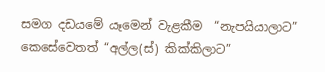සමග දඩයමේ යෑමෙන් වැළකීම  “නැපයියාලාට” කෙසේවෙතත් “අල්ල(ස්) කික්කිලාට”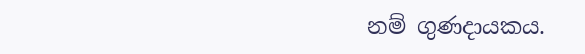නම් ගුණදායකය.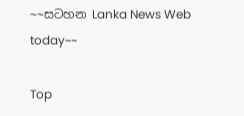~~සටහන Lanka News Web today~~

Top